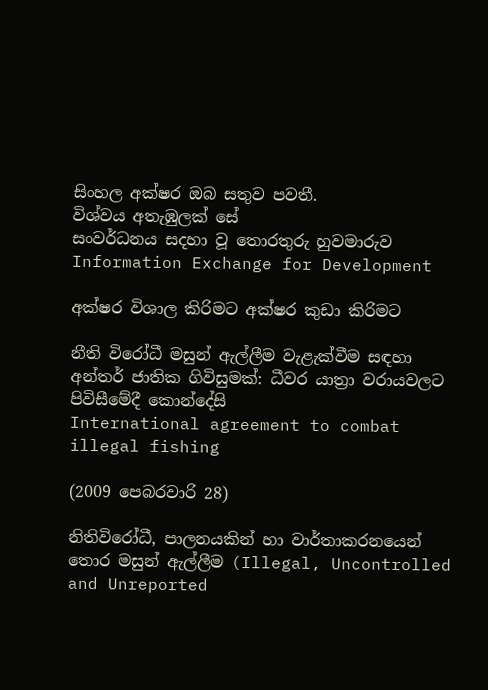සිංහල අක්ෂර ඔබ සතුව පවතී.
විශ්වය අතැඹුලක් සේ
සංවර්ධනය සදහා වූ තොරතුරු හුවමාරුව
Information Exchange for Development

අක්ෂර විශාල කිරිමට අක්ෂර කුඩා කිරිමට

නීති විරෝධී මසුන් ඇල්ලීම වැළැක්වීම සඳහා අන්තර් ජාතික ගිවිසුමක්: ධීවර යාත්‍රා වරායවලට පිවිසීමේදී කොන්දේසි
International agreement to combat illegal fishing

(2009 පෙබරවාරි 28)

නිතිවිරෝධී, පාලනයකින් හා වාර්තාකරනයෙන් තොර මසුන් ඇල්ලීම (Illegal, Uncontrolled and Unreported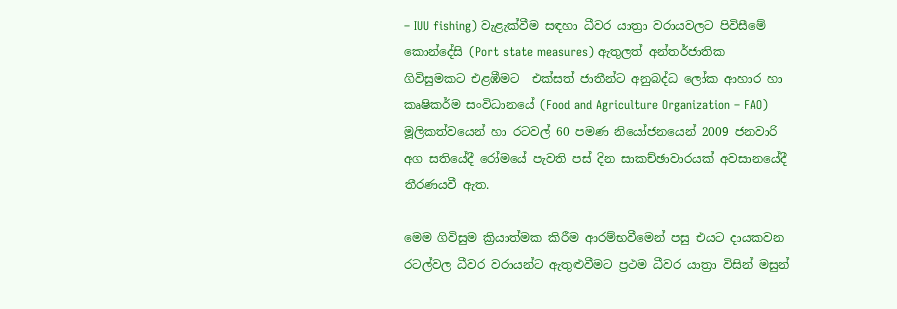– IUU fishing) වැළැක්වීම සඳහා ධීවර යාත්‍රා වරායවලට පිවිසීමේ කොන්දේසි (Port state measures) ඇතුලත් අන්තර්ජාතික ගිවිසුමකට එළඹීමට  එක්සත් ජාතීන්ට අනුබද්ධ ලෝක ආහාර හා කෘෂිකර්ම සංවිධානයේ (Food and Agriculture Organization – FAO) මූලිකත්වයෙන් හා රටවල් 60 පමණ නියෝජනයෙන් 2009 ජනවාරි අග සතියේදී රෝමයේ පැවති පස් දින සාකච්ඡාවාරයක් අවසානයේදී තීරණයවී ඇත.

මෙම ගිවිසුම ක්‍රියාත්මක කිරීම ආරම්භවීමෙන් පසු එයට දායකවන රටල්වල ධීවර වරායන්ට ඇතුළුවීමට ප්‍රථම ධීවර යාත්‍රා විසින් මසුන්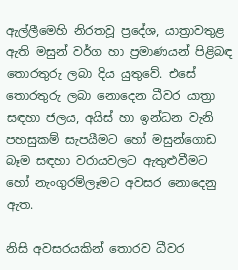ඇල්ලීමෙහි නිරතවූ ප්‍රදේශ, යාත්‍රාවතුළ ඇති මසුන් වර්ග හා ප්‍රමාණයන් පිළිබඳ තොරතුරු ලබා දිය යුතුවේ. එසේ තොරතුරු ලබා නොදෙන ධීවර යාත්‍රා සඳහා ජලය, අයිස් හා ඉන්ධන වැනි පහසුකම් සැපයීමට හෝ මසුන්ගොඩ බෑම සඳහා වරායවලට ඇතුළුවීමට හෝ නැංගුරම්ලෑමට අවසර නොදෙනු ඇත.

නිසි අවසරයකින් තොරව ධීවර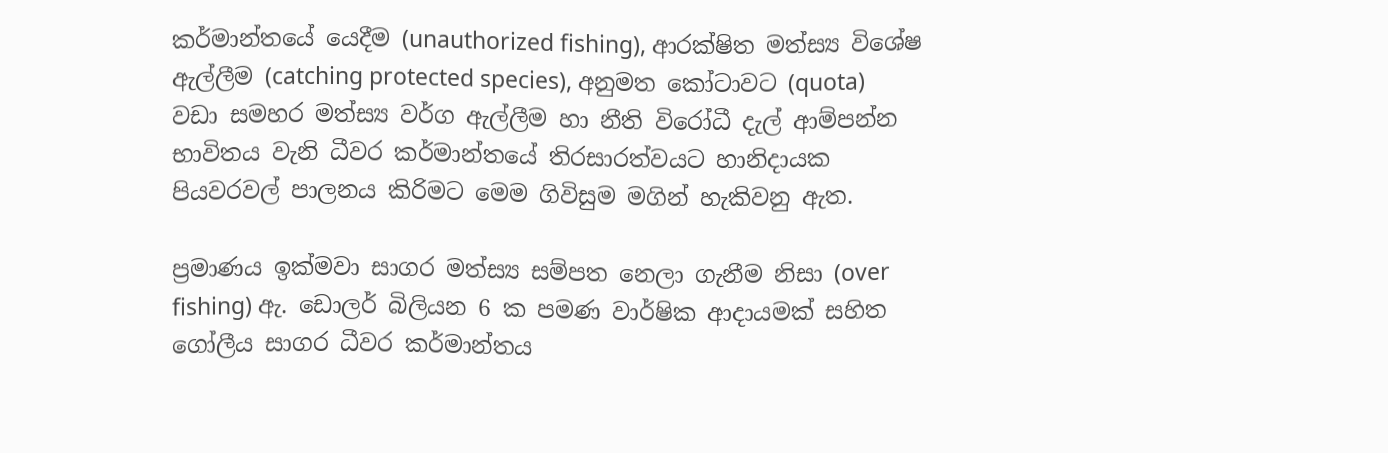කර්මාන්තයේ යෙදීම (unauthorized fishing), ආරක්ෂිත මත්ස්‍ය විශේෂ ඇල්ලීම (catching protected species), අනුමත කෝටාවට (quota) වඩා සමහර මත්ස්‍ය වර්ග ඇල්ලීම හා නීති විරෝධී දැල් ආම්පන්න භාවිතය වැනි ධීවර කර්මාන්තයේ තිරසාරත්වයට හානිදායක පියවරවල් පාලනය කිරිමට මෙම ගිවිසුම මගින් හැකිවනු ඇත.

ප්‍රමාණය ඉක්මවා සාගර මත්ස්‍ය සම්පත නෙලා ගැනීම නිසා (over fishing) ඇ. ඩොලර් බිලියන 6 ක පමණ වාර්ෂික ආදායමක් සහිත ගෝලීය සාගර ධීවර කර්මාන්තය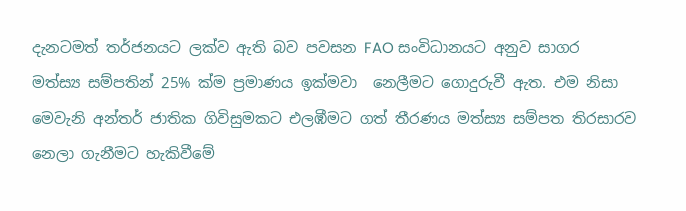දැනටමත් තර්ජනයට ලක්ව ඇති බව පවසන FAO සංවිධානයට අනුව සාගර මත්ස්‍ය සම්පතින් 25% ක්ම ප්‍රමාණය ඉක්මවා  නෙලීමට ගොදුරුවී ඇත. එම නිසා මෙවැනි අන්තර් ජාතික ගිවිසුමකට එලඹීමට ගත් තීරණය මත්ස්‍ය සම්පත තිරසාරව නෙලා ගැනීමට හැකිවීමේ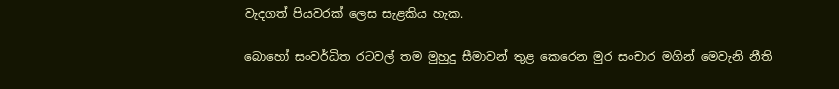වැදගත් පියවරක් ලෙස සැළකිය හැක.

බොහෝ සංවර්ධිත රටවල් තම මුහුදු සීමාවන් තුළ කෙරෙන මුර සංචාර මගින් මෙවැනි නීති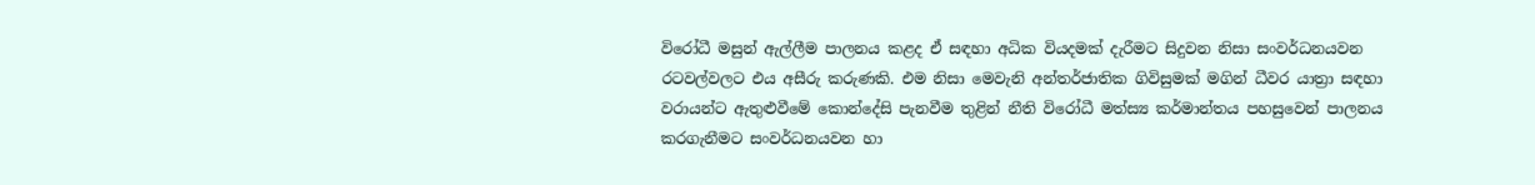විරෝධී මසුන් ඇල්ලීම පාලනය කළද ඒ සඳහා අධික වියදමක් දැරීමට සිදුවන නිසා සංවර්ධනයවන රටවල්වලට එය අසීරු කරුණකි. එම නිසා මෙවැනි අන්තර්ජාතික ගිවිසුමක් මගින් ධීවර යාත්‍රා සඳහා වරායන්ට ඇතුළුවීමේ කොන්දේසි පැනවීම තුළින් නීති විරෝධී මත්ස්‍ය කර්මාන්තය පහසුවෙන් පාලනය කරගැනීමට සංවර්ධනයවන හා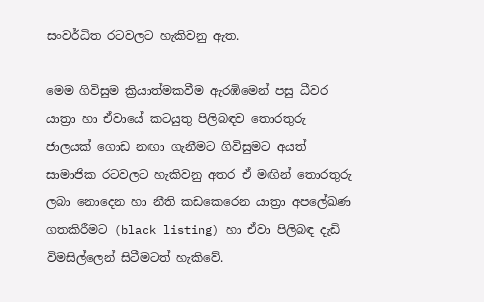සංවර්ධිත රටවලට හැකිවනු ඇත.

මෙම ගිවිසුම ක්‍රියාත්මකවීම ඇරඹිමෙන් පසු ධීවර යාත්‍රා හා ඒවායේ කටයුතු පිලිබඳව තොරතුරු ජාලයක් ගොඩ නඟා ගැනීමට ගිවිසුමට අයත් සාමාජික රටවලට හැකිවනු අතර ඒ මඟින් තොරතුරු ලබා නොදෙන හා නීති කඩකෙරෙන යාත්‍රා අපලේඛණ ගතකිරීමට (black listing) හා ඒවා පිලිබඳ දැඩි විමසිල්ලෙන් සිටීමටත් හැකිවේ.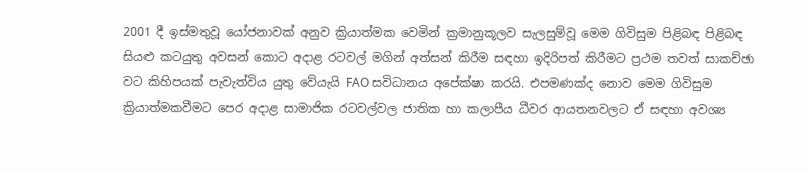2001 දී ඉස්මතුවූ යෝජනාවක් අනුව ක්‍රියාත්මක වෙමින් ක්‍රමානුකූලව සැලසුම්වූ මෙම ගිවිසුම පිළිබඳ පිළිබඳ සියළු කටයුතු අවසන් කොට අදාළ රටවල් මගින් අත්සන් කිරීම සඳහා ඉදිරිපත් කිරීමට ප්‍රථම තවත් සාකච්ඡා වට කිහිපයක් පැවැත්විය යුතු වේයැයි FAO සවිධානය අපේක්ෂා කරයි. එපමණක්ද නොව මෙම ගිවිසුම ක්‍රියාත්මකවීමට පෙර අදාළ සාමාජික රටවල්වල ජාතික හා කලාපීය ධීවර ආයතනවලට ඒ සඳහා අවශ්‍ය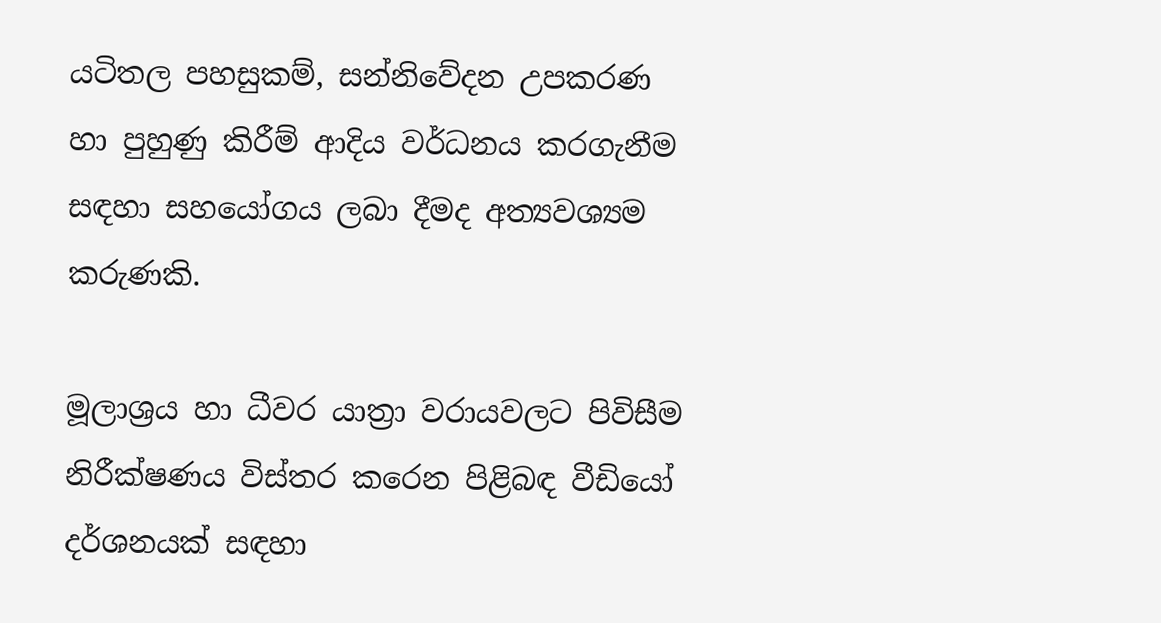යටිතල පහසුකම්, සන්නිවේදන උපකරණ හා පුහුණු කිරීම් ආදිය වර්ධනය කරගැනීම සඳහා සහයෝගය ලබා දීමද අත්‍යවශ්‍යම කරුණකි.

මූලාශ්‍රය හා ධීවර යාත්‍රා වරායවලට පිවිසීම නිරීක්ෂණය විස්තර කරෙන පිළිබඳ වීඩියෝ දර්ශනයක් සඳහා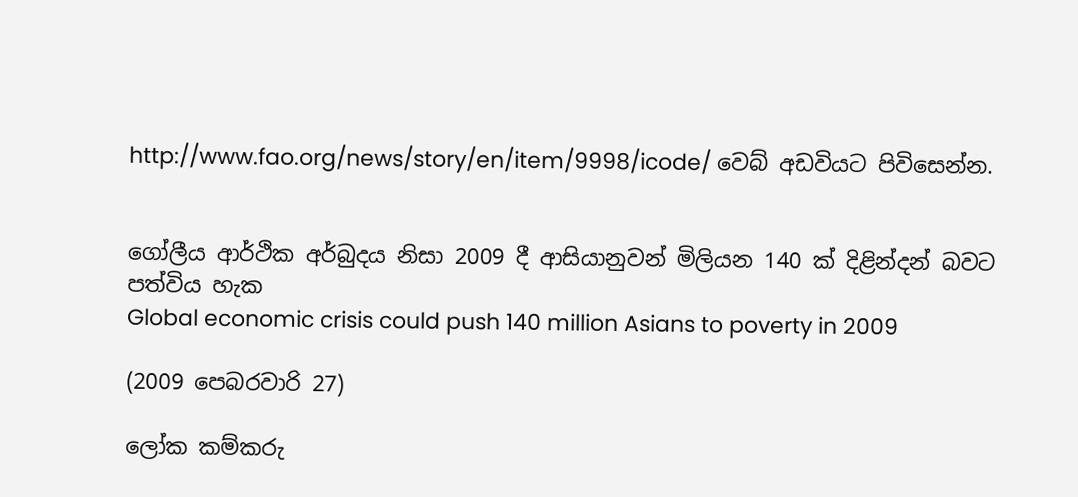http://www.fao.org/news/story/en/item/9998/icode/ වෙබ් අඩවියට පිවිසෙන්න.


ගෝලීය ආර්ථික අර්බුදය නිසා 2009 දී ආසියානුවන් මිලියන 140 ක් දිළින්දන් බවට පත්විය හැක
Global economic crisis could push 140 million Asians to poverty in 2009

(2009 පෙබරවාරි 27)

ලෝක කම්කරු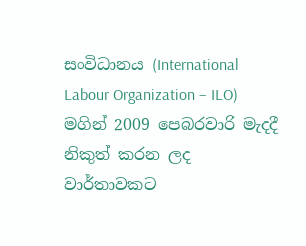සංවිධානය (International Labour Organization – ILO) මගින් 2009 පෙබරවාරි මැදදී නිකුත් කරන ලද වාර්තාවකට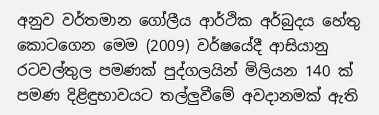අනුව වර්තමාන ගෝලීය ආර්ථික අර්බුදය හේතු කොටගෙන මෙම (2009) වර්ෂයේදී ආසියානු රටවල්තුල පමණක් පුද්ගලයින් මිලියන 140 ක් පමණ දිළිඳුභාවයට තල්ලුවීමේ අවදානමක් ඇති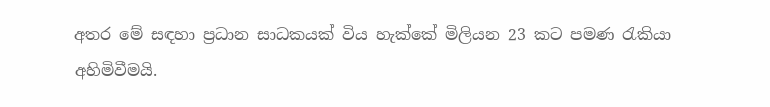අතර මේ සඳහා ප්‍රධාන සාධකයක් විය හැක්කේ මිලියන 23 කට පමණ රැකියා අහිමිවීමයි.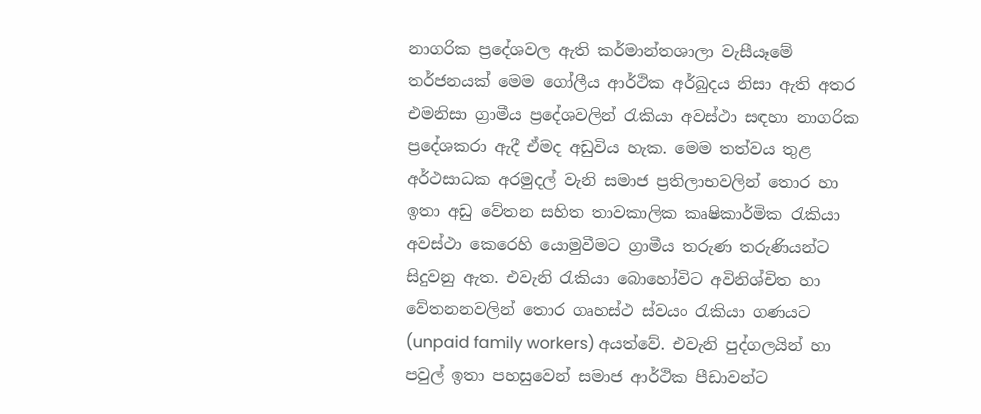නාගරික ප්‍රදේශවල ඇති කර්මාන්තශාලා වැසීයෑමේ තර්ජනයක් මෙම ගෝලීය ආර්ථික අර්බුදය නිසා ඇති අතර එමනිසා ග්‍රාමීය ප්‍රදේශවලින් රැකියා අවස්ථා සඳහා නාගරික ප්‍රදේශකරා ඇදී ඒමද අඩුවිය හැක. මෙම තත්වය තුළ අර්ථසාධක අරමුදල් වැනි සමාජ ප්‍රතිලාභවලින් තොර හා ඉතා අඩු වේතන සහිත තාවකාලික කෘෂිකාර්මික රැකියා අවස්ථා කෙරෙහි යොමුවීමට ග්‍රාමීය තරුණ තරුණියන්ට සිදුවනු ඇත. එවැනි රැකියා බොහෝවිට අවිනිශ්චිත හා වේතනනවලින් තොර ගෘහස්ථ ස්වයං රැකියා ගණයට (unpaid family workers) අයත්වේ. එවැනි පුද්ගලයින් හා පවුල් ඉතා පහසුවෙන් සමාජ ආර්ථික පීඩාවන්ට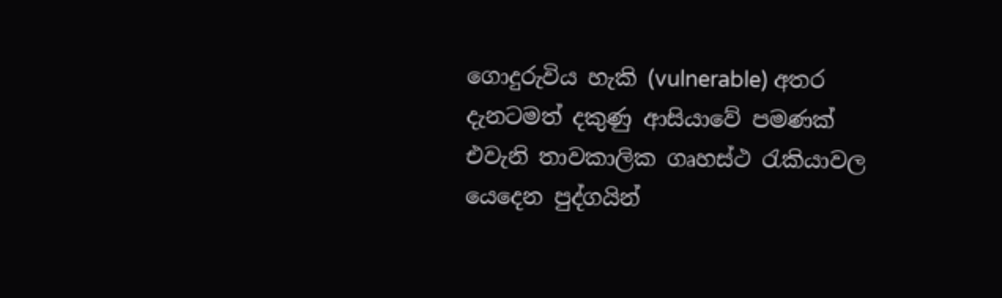ගොදුරුවිය හැකි (vulnerable) අතර දැනටමත් දකුණු ආසියාවේ පමණක් එවැනි තාවකාලික ගෘහස්ථ රැකියාවල යෙදෙන පුද්ගයින්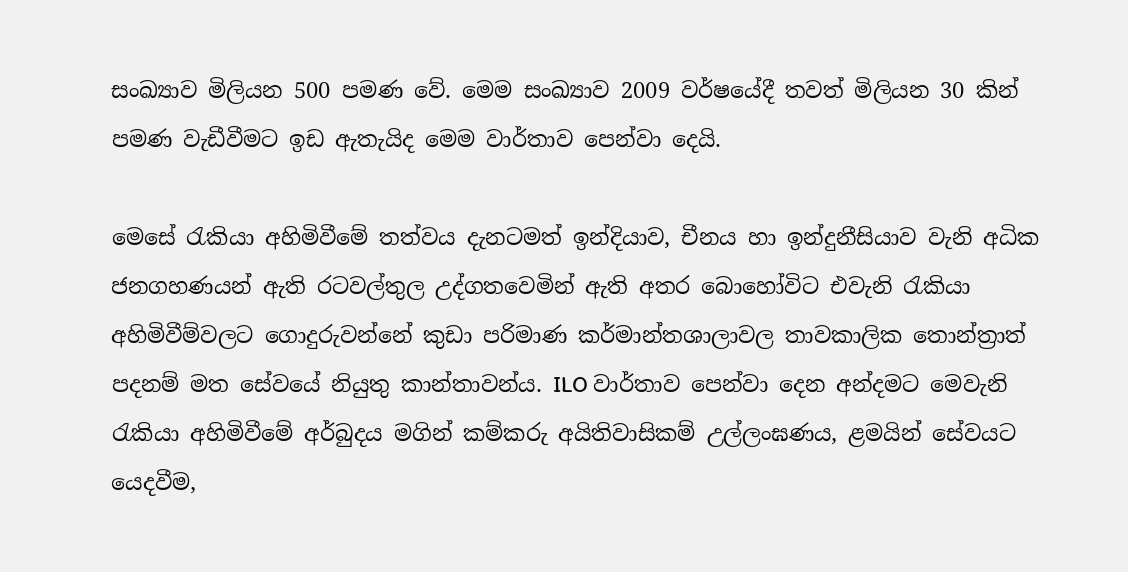සංඛ්‍යාව මිලියන 500 පමණ වේ. මෙම සංඛ්‍යාව 2009 වර්ෂයේදී තවත් මිලියන 30 කින් පමණ වැඩීවීමට ඉඩ ඇතැයිද මෙම වාර්තාව පෙන්වා දෙයි.

මෙසේ රැකියා අහිමිවීමේ තත්වය දැනටමත් ඉන්දියාව, චීනය හා ඉන්දුනීසියාව වැනි අධික ජනගහණයන් ඇති රටවල්තුල උද්ගතවෙමින් ඇති අතර බොහෝවිට එවැනි රැකියා අහිමිවීම්වලට ගොදුරුවන්නේ කුඩා පරිමාණ කර්මාන්තශාලාවල තාවකාලික තොන්ත්‍රාත් පදනම් මත සේවයේ නියුතු කාන්තාවන්ය. ILO වාර්තාව පෙන්වා දෙන අන්දමට මෙවැනි රැකියා අහිමිවීමේ අර්බුදය මගින් කම්කරු අයිතිවාසිකම් උල්ලංඝණය, ළමයින් සේවයට යෙදවීම,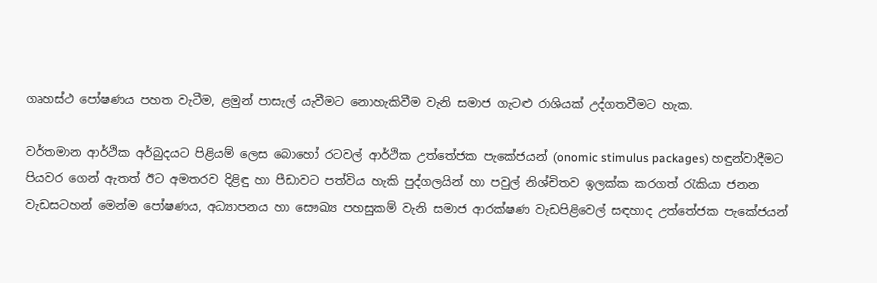ගෘහස්ථ පෝෂණය පහත වැටීම, ළමුන් පාසැල් යැවීමට නොහැකිවීම වැනි සමාජ ගැටළු රාශියක් උද්ගතවීමට හැක.

වර්තමාන ආර්ථික අර්බුදයට පිළියම් ලෙස බොහෝ රටවල් ආර්ථික උත්තේජක පැකේජයන් (onomic stimulus packages) හඳුන්වාදීමට පියවර ගෙන් ඇතත් ඊට අමතරව දිළිඳු හා පීඩාවට පත්විය හැකි පුද්ගලයින් හා පවුල් නිශ්චිතව ඉලක්ක කරගත් රැකියා ජනන වැඩසටහන් මෙන්ම පෝෂණය, අධ්‍යාපනය හා සෞඛ්‍ය පහසුකම් වැනි සමාජ ආරක්ෂණ වැඩපිළිවෙල් සඳහාද උත්තේජක පැකේජයන්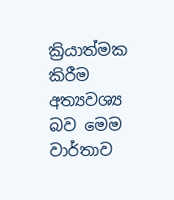ක්‍රියාත්මක කිරීම අත්‍යවශ්‍ය බව මෙම වාර්තාව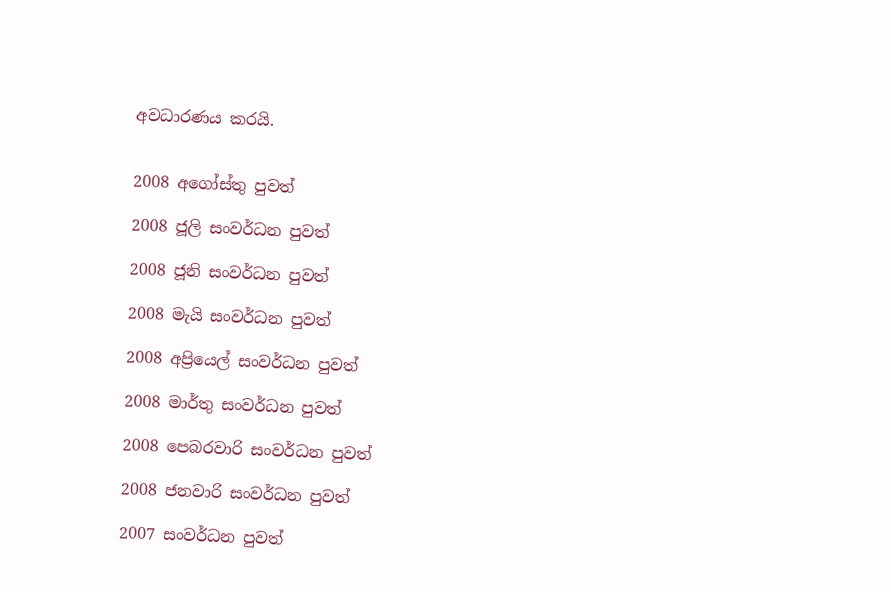අවධාරණය කරයි.


2008 අගෝස්තු පුවත්

2008 ජූලි සංවර්ධන පුවත්

2008 ජූනි සංවර්ධන පුවත්

2008 මැයි සංවර්ධන පුවත්

2008 අප්‍රියෙල් සංවර්ධන පුවත්

2008 මාර්තු සංවර්ධන පුවත්

2008 පෙබරවාරි සංවර්ධන පුවත්

2008 ජනවාරි සංවර්ධන පුවත්

2007 සංවර්ධන පුවත්